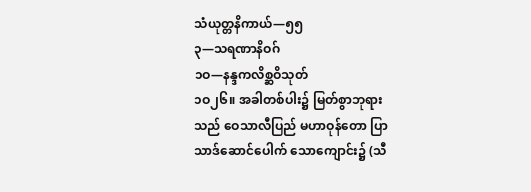သံယုတ္တနိကာယ်—၅၅
၃—သရဏာနိဝဂ်
၁ဝ—နန္ဒကလိစ္ဆဝိသုတ်
၁ဝ၂၆။ အခါတစ်ပါး၌ မြတ်စွာဘုရားသည် ဝေသာလီပြည် မဟာဝုန်တော ပြာသာဒ်ဆောင်ပေါက် သောကျောင်း၌ (သီ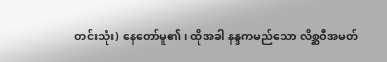တင်းသုံး) နေတော်မူ၏၊ ထိုအခါ နန္ဒကမည်သော လိစ္ဆဝီအမတ်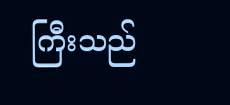ကြီးသည်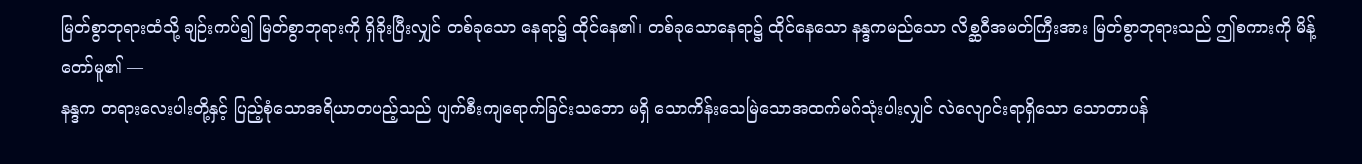မြတ်စွာဘုရားထံသို့ ချဉ်းကပ်၍ မြတ်စွာဘုရားကို ရှိခိုးပြီးလျှင် တစ်ခုသော နေရာ၌ ထိုင်နေ၏၊ တစ်ခုသောနေရာ၌ ထိုင်နေသော နန္ဒကမည်သော လိစ္ဆဝီအမတ်ကြီးအား မြတ်စွာဘုရားသည် ဤစကားကို မိန့်တော်မူ၏ —
နန္ဒက တရားလေးပါးတို့နှင့် ပြည့်စုံသောအရိယာတပည့်သည် ပျက်စီးကျရောက်ခြင်းသဘော မရှိ သောကိန်းသေမြဲသောအထက်မဂ်သုံးပါးလျှင် လဲလျောင်းရာရှိသော သောတာပန်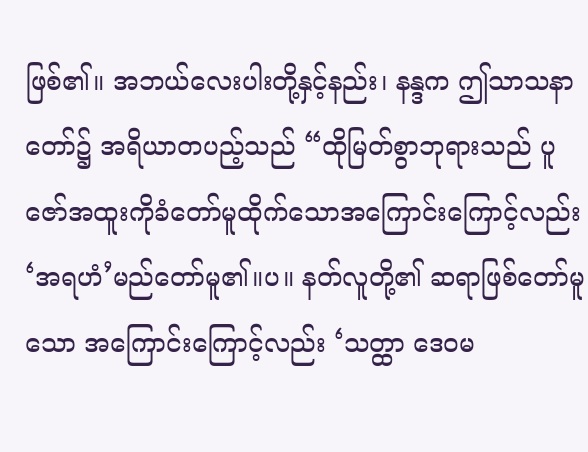ဖြစ်၏။ အဘယ်လေးပါးတို့နှင့်နည်း၊ နန္ဒက ဤသာသနာတော်၌ အရိယာတပည့်သည် “ထိုမြတ်စွာဘုရားသည် ပူဇော်အထူးကိုခံတော်မူထိုက်သောအကြောင်းကြောင့်လည်း ‘အရဟံ’မည်တော်မူ၏။ပ။ နတ်လူတို့၏ ဆရာဖြစ်တော်မူသော အကြောင်းကြောင့်လည်း ‘သတ္ထာ ဒေဝမ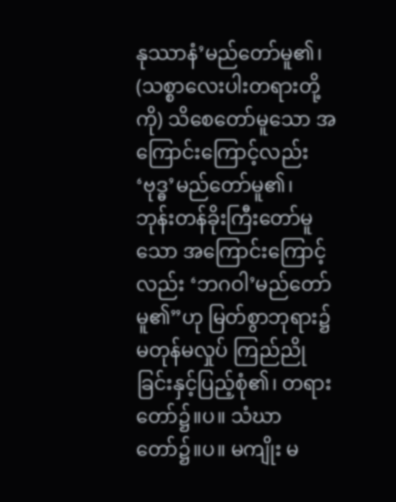နုဿာနံ’မည်တော်မူ၏၊ (သစ္စာလေးပါးတရားတို့ကို) သိစေတော်မူသော အကြောင်းကြောင့်လည်း ‘ဗုဒ္ဓ’မည်တော်မူ၏၊ ဘုန်းတန်ခိုးကြီးတော်မူသော အကြောင်းကြောင့် လည်း ‘ဘဂဝါ’မည်တော်မူ၏”ဟု မြတ်စွာဘုရား၌ မတုန်မလှုပ် ကြည်ညိုခြင်းနှင့်ပြည့်စုံ၏၊ တရားတော်၌။ပ။ သံဃာတော်၌။ပ။ မကျိုး မ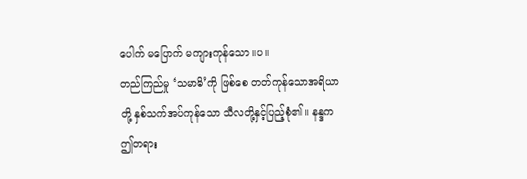ပေါက် မပြောက် မကျားကုန်သော။ပ။
တည်ကြည်မှု ‘သမာဓိ’ကို ဖြစ်စေ တတ်ကုန်သောအရိယာတို့ နှစ်သက်အပ်ကုန်သော သီလတို့နှင့်ပြည့်စုံ၏။ နန္ဒက ဤတရား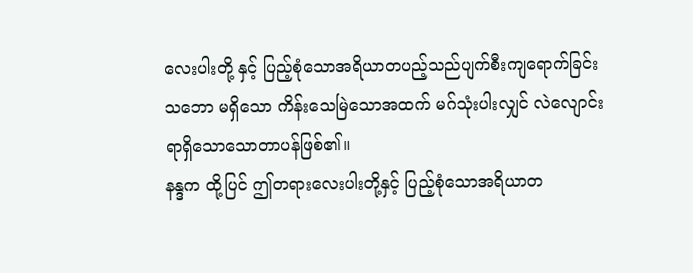လေးပါးတို့ နှင့် ပြည့်စုံသောအရိယာတပည့်သည်ပျက်စီးကျရောက်ခြင်းသဘော မရှိသော ကိန်းသေမြဲသောအထက် မဂ်သုံးပါးလျှင် လဲလျောင်းရာရှိသောသောတာပန်ဖြစ်၏။
နန္ဒက ထို့ပြင် ဤတရားလေးပါးတို့နှင့် ပြည့်စုံသောအရိယာတ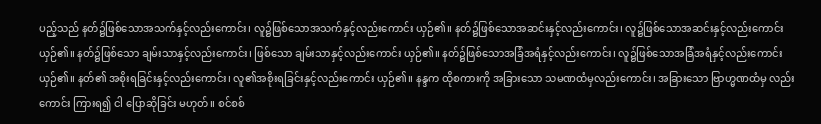ပည့်သည် နတ်၌ဖြစ်သောအသက်နှင့်လည်းကောင်း၊ လူ၌ဖြစ်သောအသက်နှင့်လည်းကောင်း ယှဉ်၏။ နတ်၌ဖြစ်သောအဆင်းနှင့်လည်းကောင်း၊ လူ၌ဖြစ်သောအဆင်းနှင့်လည်းကောင်း ယှဉ်၏။ နတ်၌ဖြစ်သော ချမ်းသာနှင့်လည်းကောင်း၊ ဖြစ်သော ချမ်းသာနှင့်လည်းကောင်း ယှဉ်၏။ နတ်၌ဖြစ်သောအခြံအရံနှင့်လည်းကောင်း၊ လူ၌ဖြစ်သောအခြံအရံနှင့်လည်းကောင်း ယှဉ်၏။ နတ်၏ အစိုးရခြင်းနှင့်လည်းကောင်း၊ လူ၏အစိုးရခြင်းနှင့်လည်းကောင်း ယှဉ်၏။ နန္ဒက ထိုစကားကို အခြားသော သမဏထံမှလည်းကောင်း၊ အခြားသော ဗြာဟ္မဏထံမှ လည်းကောင်း ကြားရ၍ ငါ ပြောဆိုခြင်း မဟုတ်။ စင်စစ်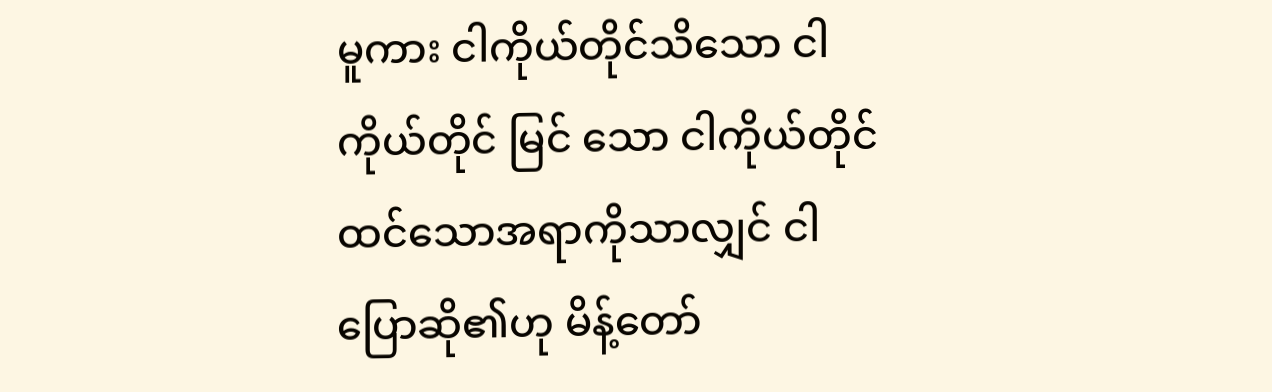မူကား ငါကိုယ်တိုင်သိသော ငါကိုယ်တိုင် မြင် သော ငါကိုယ်တိုင် ထင်သောအရာကိုသာလျှင် ငါ ပြောဆို၏ဟု မိန့်တော်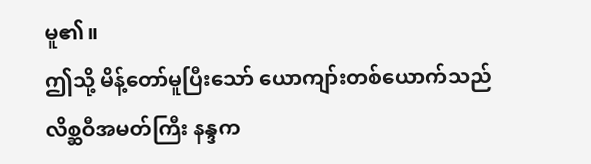မူ၏။
ဤသို့ မိန့်တော်မူပြီးသော် ယောကျာ်းတစ်ယောက်သည် လိစ္ဆဝီအမတ်ကြီး နန္ဒက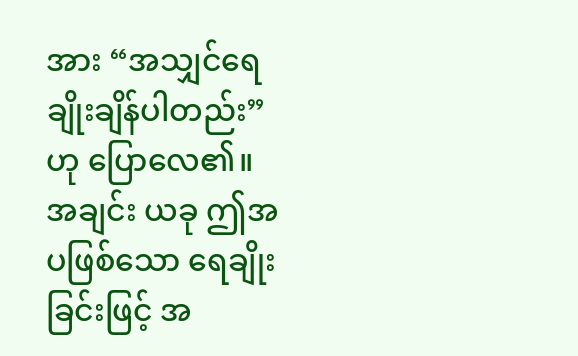အား “အသျှင်ရေချိုးချိန်ပါတည်း”ဟု ပြောလေ၏။ အချင်း ယခု ဤအပဖြစ်သော ရေချိုးခြင်းဖြင့် အ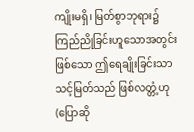ကျိုးမရှိ၊ မြတ်စွာဘုရား၌ ကြည်ညိုခြင်းဟူသောအတွင်းဖြစ်သော ဤရေချိုးခြင်းသာ သင့်မြတ်သည် ဖြစ်လတ္တံ့ဟု (ပြောဆို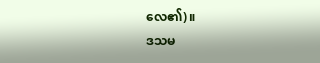လေ၏)။
ဒသမ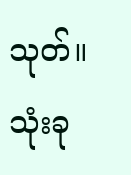သုတ်။
သုံးခု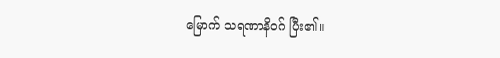မြောက် သရဏာနိဝဂ် ပြီး၏။